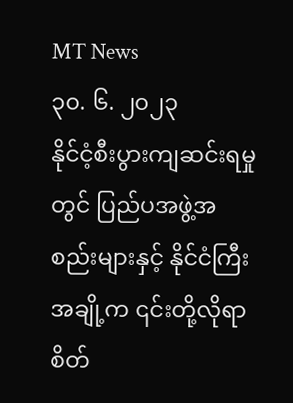MT News
၃၀. ၆. ၂၀၂၃
နိုင်ငံ့စီးပွားကျဆင်းရမှုတွင် ပြည်ပအဖွဲ့အစည်းများနှင့် နိုင်ငံကြီးအချို့က ၎င်းတို့လိုရာ စိတ်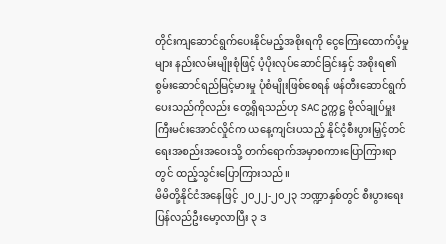တိုင်းကျဆောင်ရွက်ပေးနိုင်မည့်အစိုးရကို ငွေကြေးထောက်ပံ့မှုများ နည်းလမ်းမျိုးစုံဖြင့် ပံ့ပိုးလုပ်ဆောင်ခြင်းနှင့် အစိုးရ၏စွမ်းဆောင်ရည်မြင့်မားမှု ပုံစံမျိုးဖြစ်စေရန် ဖန်တီးဆောင်ရွက်ပေးသည်ကိုလည်း တွေ့ရှိရသည်ဟု SAC ဥက္ကဋ္ဌ ဗိုလ်ချုပ်မှူးကြီးမင်းအောင်လှိုင်က ယနေ့ကျင်းပသည့် နိုင်ငံ့စီးပွားမြှင့်တင်ရေးအစည်းအဝေးသို့ တက်ရောက်အမှာစကားပြောကြားရာတွင် ထည့်သွင်းပြောကြားသည်။
မိမိတို့နိုင်ငံအနေဖြင့် ၂၀၂၂-၂၀၂၃ ဘဏ္ဍာနှစ်တွင် စီးပွားရေး ပြန်လည်ဦးမော့လာပြီး ၃ ဒ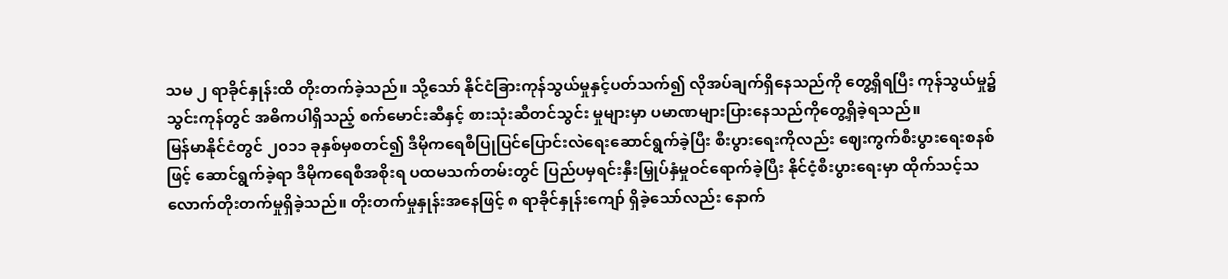သမ ၂ ရာခိုင်နှုန်းထိ တိုးတက်ခဲ့သည်။ သို့သော် နိုင်ငံခြားကုန်သွယ်မှုနှင့်ပတ်သက်၍ လိုအပ်ချက်ရှိနေသည်ကို တွေ့ရှိရပြီး ကုန်သွယ်မှု၌ သွင်းကုန်တွင် အဓိကပါရှိသည့် စက်မောင်းဆီနှင့် စားသုံးဆီတင်သွင်း မှုများမှာ ပမာဏများပြားနေသည်ကိုတွေ့ရှိခဲ့ရသည်။
မြန်မာနိုင်ငံတွင် ၂၀၁၁ ခုနှစ်မှစတင်၍ ဒီမိုကရေစီပြုပြင်ပြောင်းလဲရေးဆောင်ရွက်ခဲ့ပြီး စီးပွားရေးကိုလည်း ဈေးကွက်စီးပွားရေးစနစ်ဖြင့် ဆောင်ရွက်ခဲ့ရာ ဒီမိုကရေစီအစိုးရ ပထမသက်တမ်းတွင် ပြည်ပမှရင်းနှီးမြှုပ်နှံမှုဝင်ရောက်ခဲ့ပြီး နိုင်ငံ့စီးပွားရေးမှာ ထိုက်သင့်သလောက်တိုးတက်မှုရှိခဲ့သည်။ တိုးတက်မှုနှုန်းအနေဖြင့် ၈ ရာခိုင်နှုန်းကျော် ရှိခဲ့သော်လည်း နောက်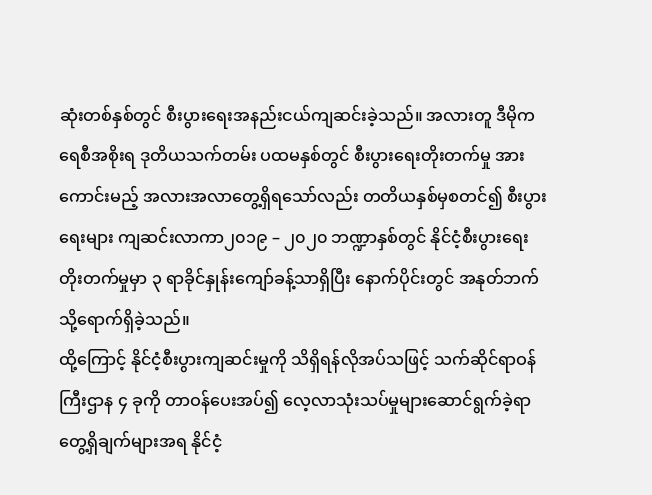ဆုံးတစ်နှစ်တွင် စီးပွားရေးအနည်းငယ်ကျဆင်းခဲ့သည်။ အလားတူ ဒီမိုကရေစီအစိုးရ ဒုတိယသက်တမ်း ပထမနှစ်တွင် စီးပွားရေးတိုးတက်မှု အားကောင်းမည့် အလားအလာတွေ့ရှိရသော်လည်း တတိယနှစ်မှစတင်၍ စီးပွားရေးများ ကျဆင်းလာကာ၂၀၁၉ – ၂၀၂၀ ဘဏ္ဍာနှစ်တွင် နိုင်ငံ့စီးပွားရေး တိုးတက်မှုမှာ ၃ ရာခိုင်နှုန်းကျော်ခန့်သာရှိပြီး နောက်ပိုင်းတွင် အနုတ်ဘက်သို့ရောက်ရှိခဲ့သည်။
ထို့ကြောင့် နိုင်ငံ့စီးပွားကျဆင်းမှုကို သိရှိရန်လိုအပ်သဖြင့် သက်ဆိုင်ရာဝန်ကြီးဌာန ၄ ခုကို တာဝန်ပေးအပ်၍ လေ့လာသုံးသပ်မှုများဆောင်ရွက်ခဲ့ရာ တွေ့ရှိချက်များအရ နိုင်ငံ့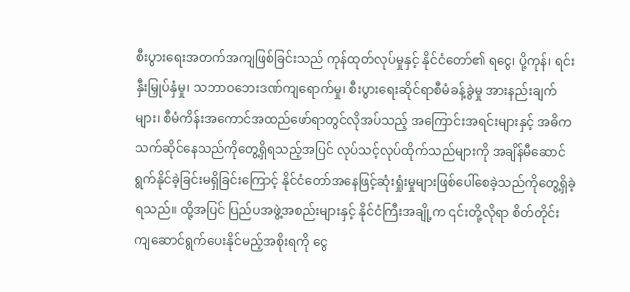စီးပွားရေးအတက်အကျဖြစ်ခြင်းသည် ကုန်ထုတ်လုပ်မှုနှင့် နိုင်ငံတော်၏ ရငွေ၊ ပို့ကုန်၊ ရင်းနှီးမြှုပ်နှံမှု၊ သဘာဝဘေးဒဏ်ကျရောက်မှု၊ စီးပွားရေးဆိုင်ရာစီမံခန့်ခွဲမှု အားနည်းချက်များ၊ စီမံကိန်းအကောင်အထည်ဖော်ရာတွင်လိုအပ်သည့် အကြောင်းအရင်းများနှင့် အဓိကသက်ဆိုင်နေသည်ကိုတွေ့ရှိရသည့်အပြင် လုပ်သင့်လုပ်ထိုက်သည်များကို အချိန်မီဆောင်ရွက်နိုင်ခဲ့ခြင်းမရှိခြင်းကြောင့် နိုင်ငံတော်အနေဖြင့်ဆုံးရှုံးမှုများဖြစ်ပေါ်စေခဲ့သည်ကိုတွေ့ရှိခဲ့ရသည်။ ထို့အပြင် ပြည်ပအဖွဲ့အစည်းများနှင့် နိုင်ငံကြီးအချို့က ၎င်းတို့လိုရာ စိတ်တိုင်းကျဆောင်ရွက်ပေးနိုင်မည့်အစိုးရကို ငွေ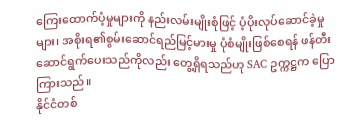ကြေးထောက်ပံ့မှုများကို နည်းလမ်းမျိုးစုံဖြင့် ပံ့ပိုးလုပ်ဆောင်ခဲ့မှုများ၊ အစိုးရ၏စွမ်းဆောင်ရည်မြင့်မားမှု ပုံစံမျိုးဖြစ်စေရန် ဖန်တီးဆောင်ရွက်ပေးသည်ကိုလည်း တွေ့ရှိရသည်ဟု SAC ဥက္ကဋ္ဌက ပြောကြားသည်။
နိုင်ငံတစ်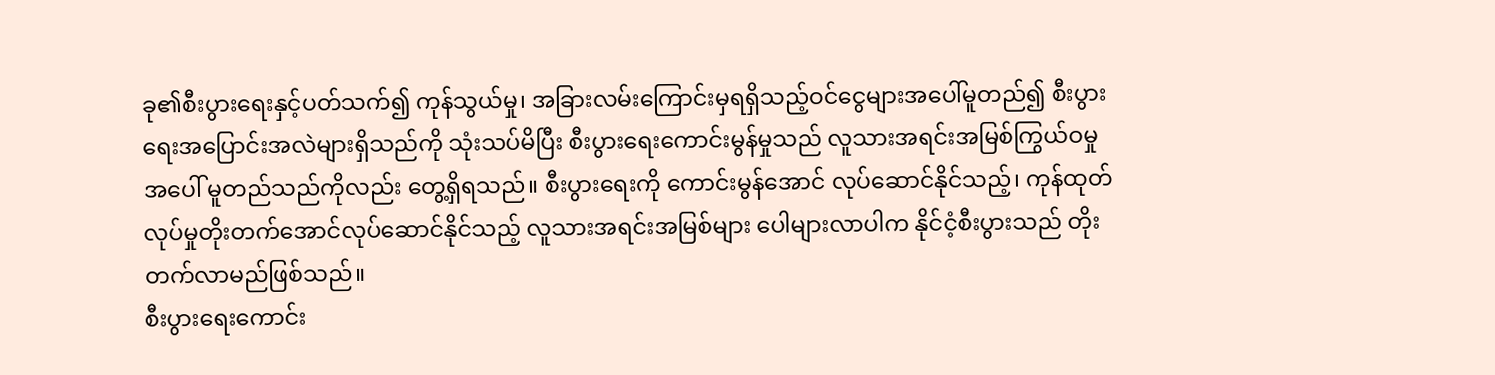ခု၏စီးပွားရေးနှင့်ပတ်သက်၍ ကုန်သွယ်မှု၊ အခြားလမ်းကြောင်းမှရရှိသည့်ဝင်ငွေများအပေါ်မူတည်၍ စီးပွားရေးအပြောင်းအလဲများရှိသည်ကို သုံးသပ်မိပြီး စီးပွားရေးကောင်းမွန်မှုသည် လူသားအရင်းအမြစ်ကြွယ်ဝမှုအပေါ် မူတည်သည်ကိုလည်း တွေ့ရှိရသည်။ စီးပွားရေးကို ကောင်းမွန်အောင် လုပ်ဆောင်နိုင်သည့်၊ ကုန်ထုတ်လုပ်မှုတိုးတက်အောင်လုပ်ဆောင်နိုင်သည့် လူသားအရင်းအမြစ်များ ပေါများလာပါက နိုင်ငံ့စီးပွားသည် တိုးတက်လာမည်ဖြစ်သည်။
စီးပွားရေးကောင်း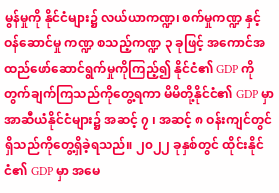မွန်မှုကို နိုင်ငံများ၌ လယ်ယာကဏ္ဍ၊ စက်မှုကဏ္ဍ နှင့် ဝန်ဆောင်မှု ကဏ္ဍ စသည့်ကဏ္ဍ ၃ ခုဖြင့် အကောင်အထည်ဖော်ဆောင်ရွက်မှုကိုကြည့်၍ နိုင်ငံ၏ GDP ကိုတွက်ချက်ကြသည်ကိုတွေ့ရကာ မိမိတို့နိုင်ငံ၏ GDP မှာ အာဆီယံနိုင်ငံများ၌ အဆင့် ၇ ၊ အဆင့် ၈ ဝန်းကျင်တွင်ရှိသည်ကိုတွေ့ရှိခဲ့ရသည်။ ၂၀၂၂ ခုနှစ်တွင် ထိုင်းနိုင်ငံ၏ GDP မှာ အမေ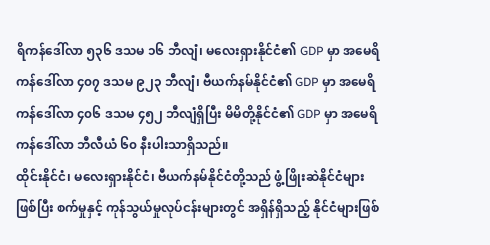ရိကန်ဒေါ်လာ ၅၃၆ ဒသမ ၁၆ ဘီလျံ၊ မလေးရှားနိုင်ငံ၏ GDP မှာ အမေရိကန်ဒေါ်လာ ၄၀၇ ဒသမ ၉၂၃ ဘီလျံ၊ ဗီယက်နမ်နိုင်ငံ၏ GDP မှာ အမေရိကန်ဒေါ်လာ ၄၀၆ ဒသမ ၄၅၂ ဘီလျံရှိပြီး မိမိတို့နိုင်ငံ၏ GDP မှာ အမေရိကန်ဒေါ်လာ ဘီလီယံ ၆၀ နီးပါးသာရှိသည်။
ထိုင်းနိုင်ငံ၊ မလေးရှားနိုင်ငံ၊ ဗီယက်နမ်နိုင်ငံတို့သည် ဖွံ့ဖြိုးဆဲနိုင်ငံများဖြစ်ပြီး စက်မှုနှင့် ကုန်သွယ်မှုလုပ်ငန်းများတွင် အရှိန်ရှိသည့် နိုင်ငံများဖြစ်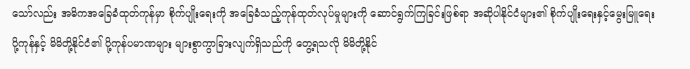သော်လည်း အဓိကအခြေခံထုတ်ကုန်မှာ စိုက်ပျိုးရေးကို အခြေခံသည့်ကုန်ထုတ်လုပ်မှုများကို ဆောင်ရွက်ကြခြင်းဖြစ်ရာ အဆိုပါနိုင်ငံများ၏ စိုက်ပျိုးရေးနှင့်မွေးမြူရေး ပို့ကုန်နှင့် မိမိတို့နိုင်ငံ၏ ပို့ကုန်ပမာဏများ များစွာကွာခြားလျက်ရှိသည်ကို တွေ့ရသလို မိမိတို့နိုင်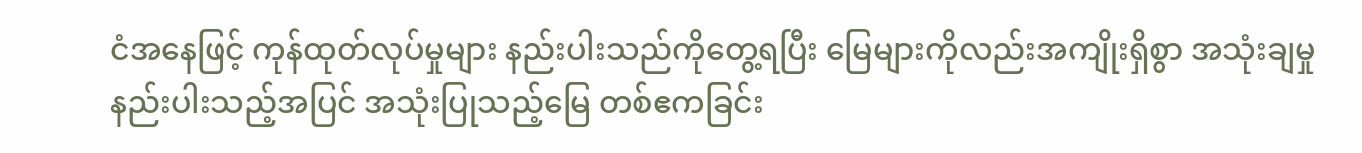ငံအနေဖြင့် ကုန်ထုတ်လုပ်မှုများ နည်းပါးသည်ကိုတွေ့ရပြီး မြေများကိုလည်းအကျိုးရှိစွာ အသုံးချမှုနည်းပါးသည့်အပြင် အသုံးပြုသည့်မြေ တစ်ဧကခြင်း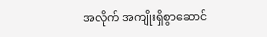အလိုက် အကျိုးရှိစွာဆောင်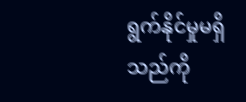ရွက်နိုင်မှုမရှိသည်ကို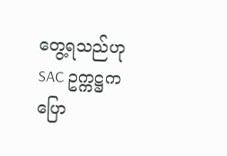တွေ့ရသည်ဟု SAC ဥက္ကဋ္ဌက ပြော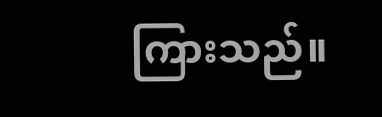ကြားသည်။